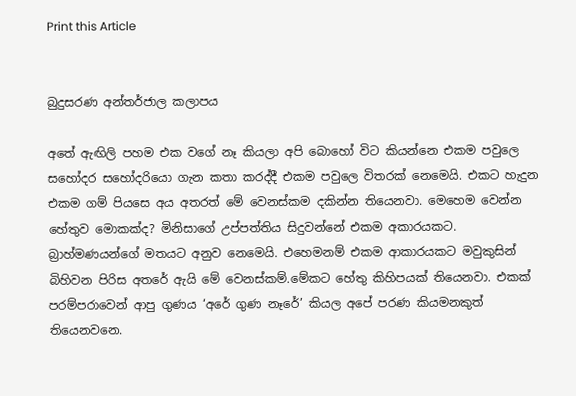Print this Article


බුදුසරණ අන්තර්ජාල කලාපය

අතේ ඇඟිලි පහම එක වගේ නෑ කියලා අපි බොහෝ විට කියන්නෙ එකම පවුලෙ සහෝදර සහෝදරියො ගැන කතා කරද්දී එකම පවුලෙ විතරක් නෙමෙයි. එකට හැදුන එකම ගම් පියසෙ අය අතරත් මේ වෙනස්කම දකින්න තියෙනවා. මෙහෙම වෙන්න හේතුව මොකක්ද? මිනිසාගේ උප්පත්තිය සිදුවන්නේ එකම අකාරයකට. බ්‍රාහ්මණයන්ගේ මතයට අනුව නෙමෙයි. එහෙමනම් එකම ආකාරයකට මවුකුසින් බිහිවන පිරිස අතරේ ඇයි මේ වෙනස්කම්.මේකට හේතු කිහිපයක් තියෙනවා. එකක් පරම්පරාවෙන් ආපු ගුණය ‘අරේ ගුණ නෑරේ’ කියල අපේ පරණ කියමනකුත් තියෙනවනෙ.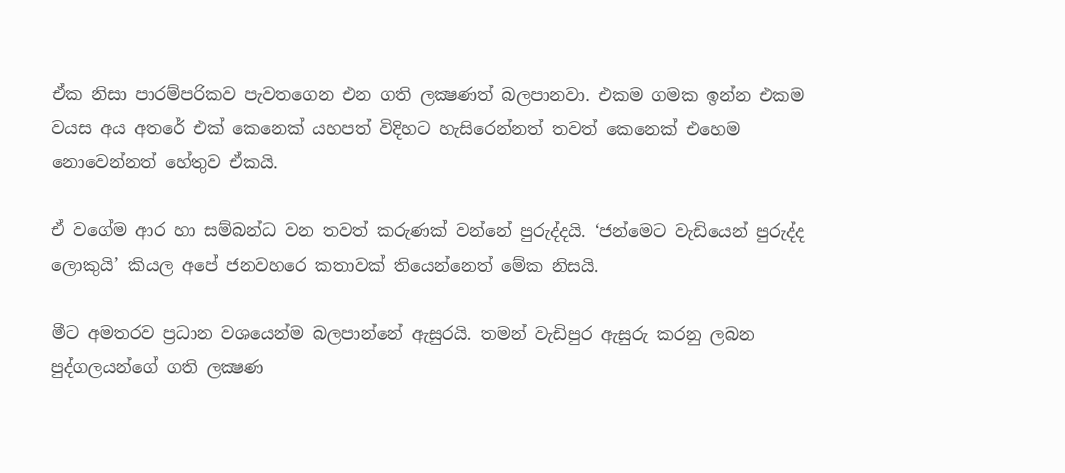ඒක නිසා පාරම්පරිකව පැවතගෙන එන ගති ලක්‍ෂණත් බලපානවා. එකම ගමක ඉන්න එකම වයස අය අතරේ එක් කෙනෙක් යහපත් විදිහට හැසිරෙන්නත් තවත් කෙනෙක් එහෙම නොවෙන්නත් හේතුව ඒකයි.

ඒ වගේම ආර හා සම්බන්ධ වන තවත් කරුණක් වන්නේ පුරුද්දයි. ‘ජන්මෙට වැඩියෙන් පුරුද්ද ලොකුයි’ කියල අපේ ජනවහරෙ කතාවක් තියෙන්නෙත් මේක නිසයි.

මීට අමතරව ප්‍රධාන වශයෙන්ම බලපාන්නේ ඇසුරයි. තමන් වැඩිපුර ඇසුරු කරනු ලබන පුද්ගලයන්ගේ ගති ලක්‍ෂණ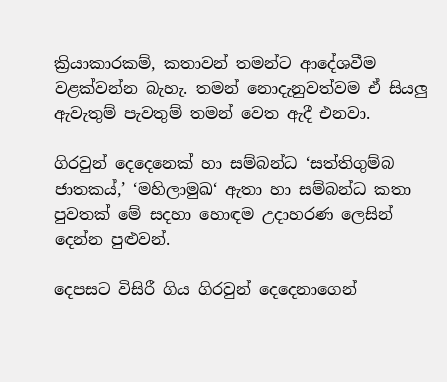ක්‍රියාකාරකම්, කතාවන් තමන්ට ආදේශවීම වළක්වන්න බැහැ. තමන් නොදැනුවත්වම ඒ සියලු ඇවැතුම් පැවතුම් තමන් වෙත ඇදී එනවා.

ගිරවුන් දෙදෙනෙක් හා සම්බන්ධ ‘සත්තිගුම්බ ජාතකය්,’ ‘මහිලාමුඛ‘ ඇතා හා සම්බන්ධ කතා පුවතක් මේ සදහා හොඳම උදාහරණ ලෙසින් දෙන්න පුළුවන්.

දෙපසට විසිරී ගිය ගිරවුන් දෙදෙනාගෙන්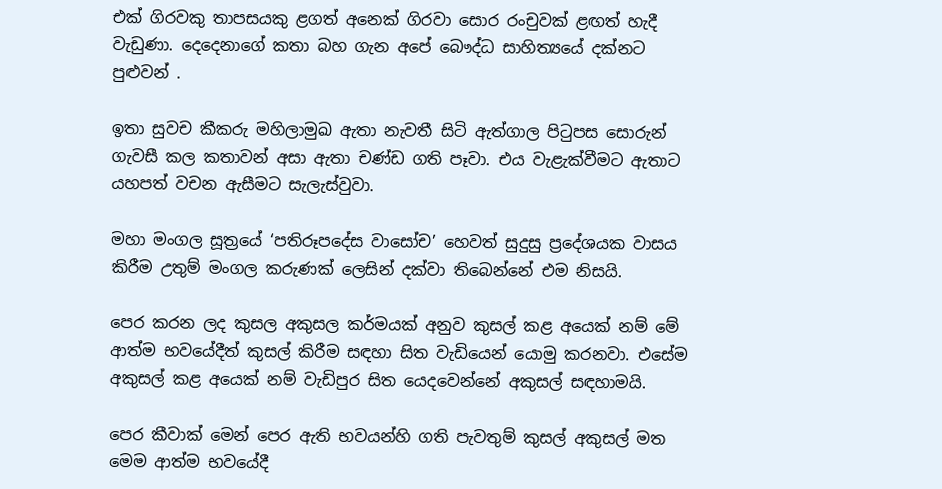එක් ගිරවකු තාපසයකු ළගත් අනෙක් ගිරවා සොර රංචුවක් ළඟත් හැදී වැඩුණා. දෙදෙනාගේ කතා බහ ගැන අපේ බෞද්ධ සාහිත්‍යයේ දක්නට පුළුවන් .

ඉතා සුවච කීකරු මහිලාමුඛ ඇතා නැවතී සිටි ඇත්ගාල පිටුපස සොරුන් ගැවසී කල කතාවන් අසා ඇතා චණ්ඩ ගති පෑවා. එය වැළැක්වීමට ඇතාට යහපත් වචන ඇසීමට සැලැස්වුවා.

මහා මංගල සූත්‍රයේ ‘පතිරූපදේස වාසෝච’ හෙවත් සුදුසු ප්‍රදේශයක වාසය කිරීම උතුම් මංගල කරුණක් ලෙසින් දක්වා තිබෙන්නේ එම නිසයි.

පෙර කරන ලද කුසල අකුසල කර්මයක් අනුව කුසල් කළ අයෙක් නම් මේ ආත්ම භවයේදීත් කුසල් කිරීම සඳහා සිත වැඩියෙන් යොමු කරනවා. එසේම අකුසල් කළ අයෙක් නම් වැඩිපුර සිත යෙදවෙන්නේ අකුසල් සඳහාමයි.

පෙර කීවාක් මෙන් පෙර ඇති භවයන්හි ගති පැවතුම් කුසල් අකුසල් මත මෙම ආත්ම භවයේදී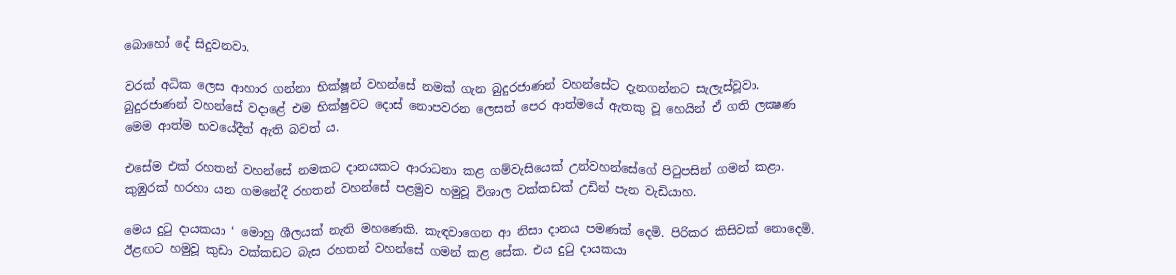බොහෝ දේ සිදුවනවා.

වරක් අධික ලෙස ආහාර ගන්නා භික්ෂූන් වහන්සේ නමක් ගැන බුදුරජාණන් වහන්සේට දැනගන්නට සැලැස්වූවා. බුදුරජාණන් වහන්සේ වදාළේ එම භික්ෂුවට දොස් නොපවරන ලෙසත් පෙර ආත්මයේ ඇතකු වූ හෙයින් ඒ ගති ලක්‍ෂණ මෙම ආත්ම භවයේදීත් ඇති බවත් ය.

එසේම එක් රහතන් වහන්සේ නමකට දානයකට ආරාධනා කළ ගම්වැසියෙක් උන්වහන්සේගේ පිටුපසින් ගමන් කළා. කුඹුරක් හරහා යන ගමනේදී රහතන් වහන්සේ පළමුව හමුවූ විශාල වක්කඩක් උඩින් පැන වැඩියාහ.

මෙය දුටු දායකයා ‘ මොහු ශීලයක් නැති මහණෙකි. කැඳවාගෙන ආ නිසා දානය පමණක් දෙමි. පිරිකර කිසිවක් නොදෙමි. ඊළඟට හමුවූ කුඩා වක්කඩට බැස රහතන් වහන්සේ ගමන් කළ සේක. එය දුටු දායකයා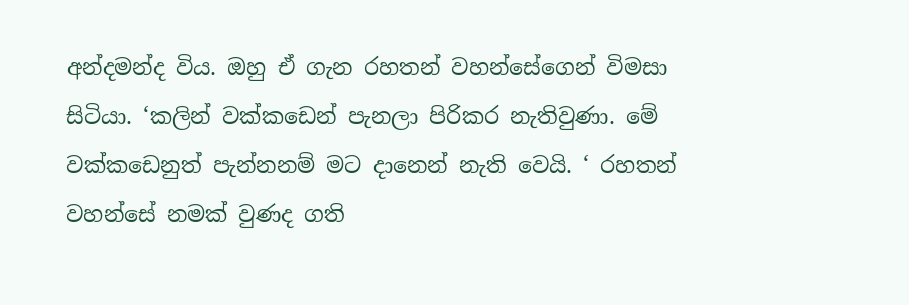අන්දමන්ද විය. ඔහු ඒ ගැන රහතන් වහන්සේගෙන් විමසා සිටියා. ‘කලින් වක්කඩෙන් පැනලා පිරිකර නැතිවුණා. මේ වක්කඩෙනුත් පැන්නනම් මට දානෙන් නැති වෙයි. ‘ රහතන් වහන්සේ නමක් වුණද ගති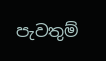පැවතුම්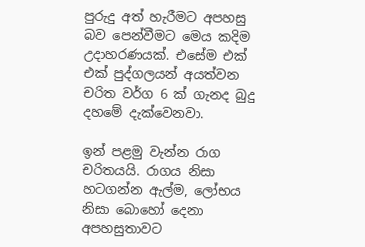පුරුදු අත් හැරීමට අපහසු බව පෙන්වීමට මෙය කදිම උදාහරණයක්. එසේම එක් එක් පුද්ගලයන් අයත්වන චරිත වර්ග 6 ක් ගැනද බුදු දහමේ දැක්වෙනවා.

ඉන් පළමු වැන්න රාග චරිතයයි. රාගය නිසා හටගන්න ඇල්ම, ලෝභය නිසා බොහෝ දෙනා අපහසුතාවට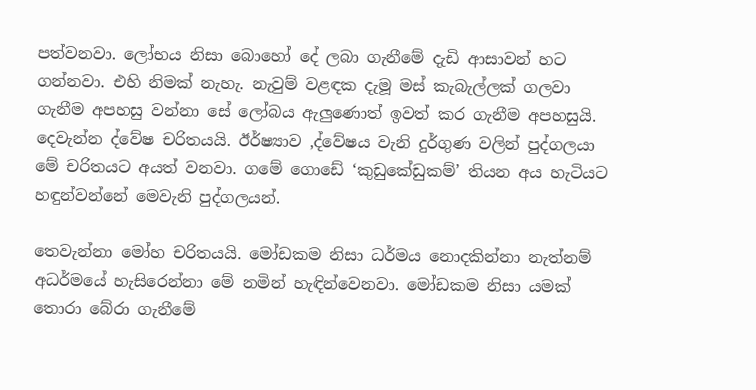පත්වනවා. ලෝභය නිසා බොහෝ දේ ලබා ගැනීමේ දැඩි ආසාවන් හට ගන්නවා. එහි නිමක් නැහැ. නැවුම් වළඳක දැමූ මස් කැබැල්ලක් ගලවා ගැනීම අපහසු වන්නා සේ ලෝබය ඇලුණොත් ඉවත් කර ගැනීම අපහසුයි. දෙවැන්න ද්වේෂ චරිතයයි. ඊර්ෂ්‍යාව ,ද්වේෂය වැනි දුර්ගුණ වලින් පුද්ගලයා මේ චරිතයට අයත් වනවා. ගමේ ගොඩේ ‘කුඩුකේඩුකම්’ තියන අය හැටියට හඳුන්වන්නේ මෙවැනි පුද්ගලයන්.

තෙවැන්නා මෝහ චරිතයයි. මෝඩකම නිසා ධර්මය නොදකින්නා නැත්නම් අධර්මයේ හැසිරෙන්නා මේ නමින් හැඳින්වෙනවා. මෝඩකම නිසා යමක් තොරා බේරා ගැනීමේ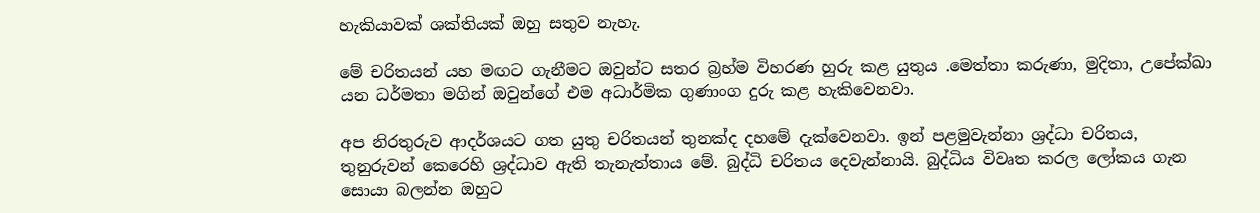හැකියාවක් ශක්තියක් ඔහු සතුව නැහැ.

මේ චරිතයන් යහ මඟට ගැනීමට ඔවුන්ට සතර බ්‍රහ්ම විහරණ හුරු කළ යුතුය .මෙත්තා කරුණා, මුදිතා, උපේක්‍ඛා යන ධර්මතා මගින් ඔවුන්ගේ එම අධාර්මික ගුණාංග දුරු කළ හැකිවෙනවා.

අප නිරතුරුව ආදර්ශයට ගත යුතු චරිතයන් තුනක්ද දහමේ දැක්වෙනවා. ඉන් පළමුවැන්නා ශ්‍රද්ධා චරිතය, තුනුරුවන් කෙරෙහි ශ්‍රද්ධාව ඇති තැනැත්තාය මේ. බුද්ධි චරිතය දෙවැන්නායි. බුද්ධිය විවෘත කරල ලෝකය ගැන සොයා බලන්න ඔහුට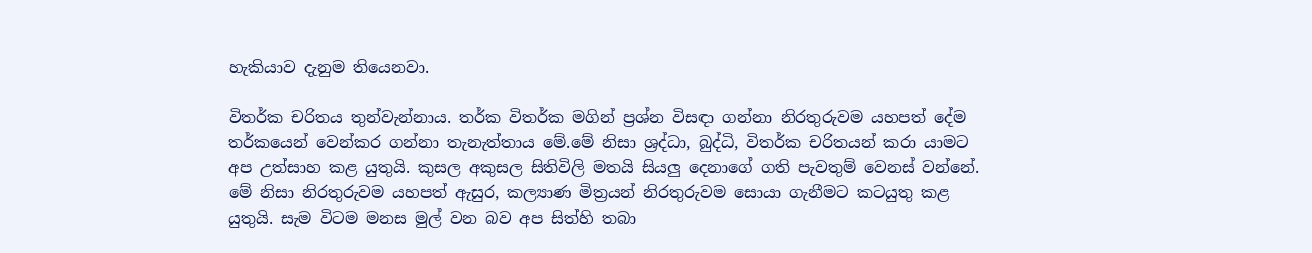හැකියාව දැනුම තියෙනවා.

විතර්ක චරිතය තුන්වැන්නාය. තර්ක විතර්ක මගින් ප්‍රශ්න විසඳා ගන්නා නිරතුරුවම යහපත් දේම තර්කයෙන් වෙන්කර ගන්නා තැනැත්තාය මේ.මේ නිසා ශ්‍රද්ධා, බුද්ධි, විතර්ක චරිතයන් කරා යාමට අප උත්සාහ කළ යුතුයි. කුසල අකුසල සිතිවිලි මතයි සියලු දෙනාගේ ගති පැවතුම් වෙනස් වන්නේ. මේ නිසා නිරතුරුවම යහපත් ඇසුර, කල්‍යාණ මිත්‍රයන් නිරතුරුවම සොයා ගැනීමට කටයුතු කළ යුතුයි. සැම විටම මනස මුල් වන බව අප සිත්හි තබා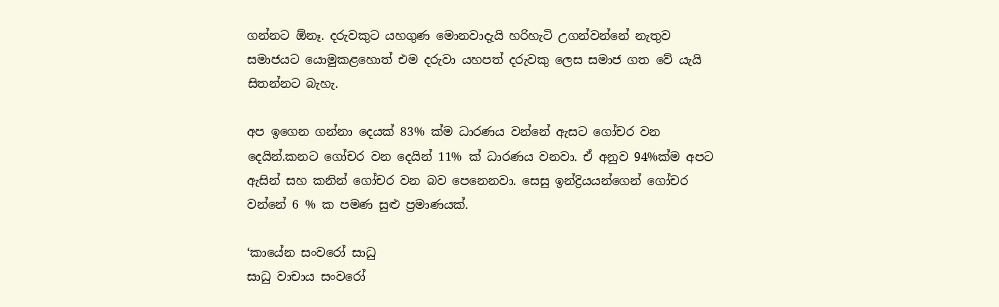ගන්නට ඕනෑ. දරුවකුට යහගුණ මොනවාදැයි හරිහැටි උගන්වන්නේ නැතුව සමාජයට යොමුකළහොත් එම දරුවා යහපත් දරුවකු ලෙස සමාජ ගත වේ යැයි සිතන්නට බැහැ.

අප ඉගෙන ගන්නා දෙයක් 83% ක්ම ධාරණය වන්නේ ඇසට ගෝචර වන දෙයින්.කනට ගෝචර වන දෙයින් 11% ක් ධාරණය වනවා. ඒ අනුව 94%ක්ම අපට ඇසින් සහ කනින් ගෝචර වන බව පෙනෙනවා. සෙසු ඉන්ද්‍රියයන්ගෙන් ගෝචර වන්නේ 6 % ක පමණ සුළු ප්‍රමාණයක්.

‘කායේන සංවරෝ සාධු
සාධු වාචාය සංවරෝ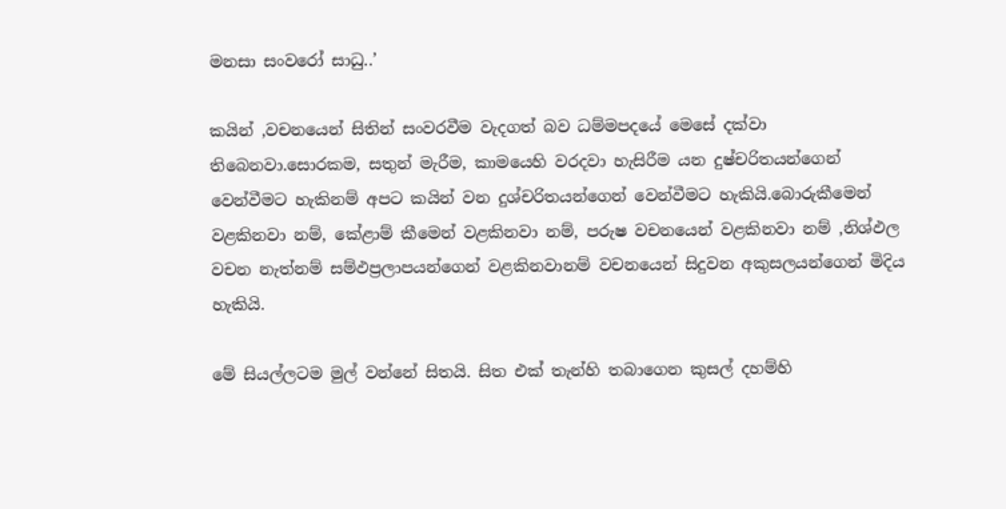මනසා සංවරෝ සාධු..’

කයින් ,වචනයෙන් සිතින් සංවරවීම වැදගත් බව ධම්මපදයේ මෙසේ දක්වා තිබෙනවා.සොරකම, සතුන් මැරීම, කාමයෙහි වරදවා හැසිරීම යන දුෂ්චරිතයන්ගෙන් වෙන්වීමට හැකිනම් අපට කයින් වන දුශ්චරිතයන්ගෙන් වෙන්වීමට හැකියි.බොරුකීමෙන් වළකිනවා නම්, කේළාම් කීමෙන් වළකිනවා නම්, පරුෂ වචනයෙන් වළකිනවා නම් ,නිශ්ඵල වචන නැත්නම් සම්ඵප්‍රලාපයන්ගෙන් වළකිනවානම් වචනයෙන් සිදුවන අකුසලයන්ගෙන් මිදිය හැකියි.

මේ සියල්ලටම මුල් වන්නේ සිතයි. සිත එක් තැන්හි තබාගෙන කුසල් දහම්හි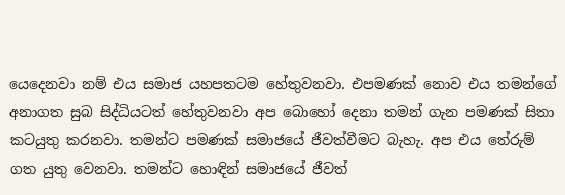යෙදෙනවා නම් එය සමාජ යහපතටම හේතුවනවා. එපමණක් නොව එය තමන්ගේ අනාගත සුබ සිද්ධියටත් හේතුවනවා අප බොහෝ දෙනා තමන් ගැන පමණක් සිතා කටයුතු කරනවා. තමන්ට පමණක් සමාජයේ ජීවත්වීමට බැහැ. අප එය තේරුම් ගත යුතු වෙනවා. තමන්ට හොඳින් සමාජයේ ජීවත්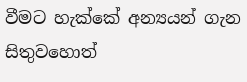වීමට හැක්කේ අන්‍යයන් ගැන සිතුවහොත්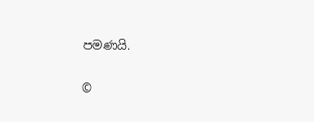පමණයි.


©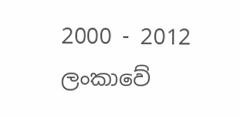2000 - 2012 ලංකාවේ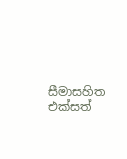සීමාසහිත එක්සත්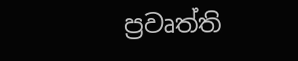ප්‍රවෘත්ති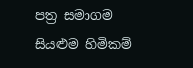පත්‍ර සමාගම
සියළුම හිමිකම්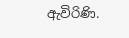ඇවිරිණි.